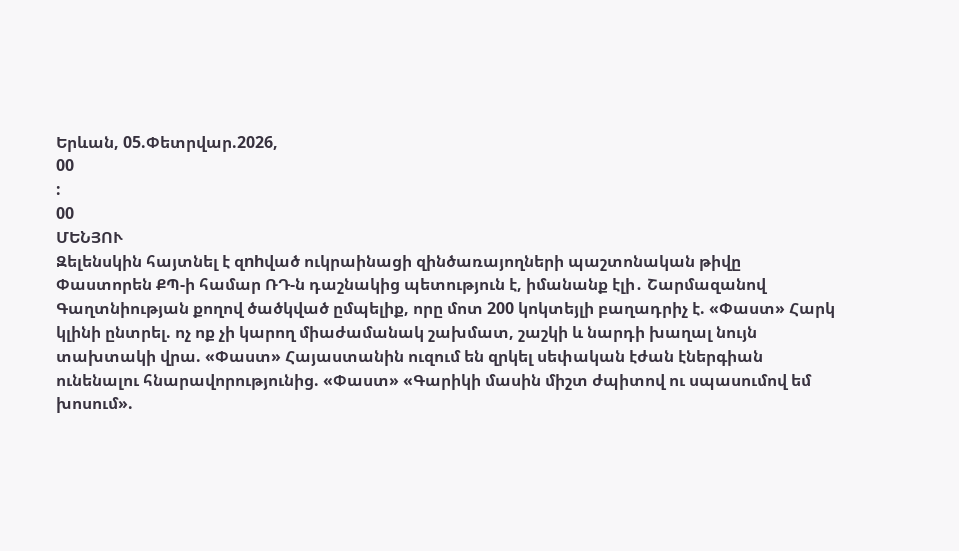Երևան, 05.Փետրվար.2026,
00
:
00
ՄԵՆՅՈՒ
Զելենսկին հայտնել է զnhված ուկրաինացի զինծառայողների պաշտոնական թիվը Փաստորեն ՔՊ-ի համար ՌԴ-ն դաշնակից պետություն է, իմանանք էլի․ Շարմազանով Գաղտնիության քողով ծածկված ըմպելիք, որը մոտ 200 կոկտեյլի բաղադրիչ է. «Փաստ» Հարկ կլինի ընտրել. ոչ ոք չի կարող միաժամանակ շախմատ, շաշկի և նարդի խաղալ նույն տախտակի վրա. «Փաստ» Հայաստանին ուզում են զրկել սեփական էժան էներգիան ունենալու հնարավորությունից. «Փաստ» «Գարիկի մասին միշտ ժպիտով ու սպասումով եմ խոսում».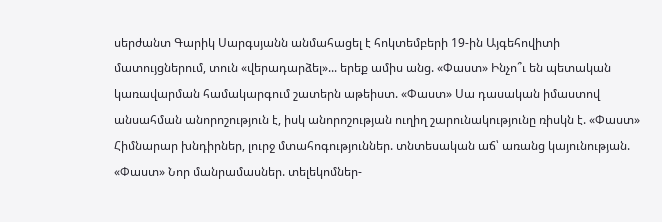սերժանտ Գարիկ Սարգսյանն անմահացել է հոկտեմբերի 19-ին Այգեհովիտի մատույցներում, տուն «վերադարձել»... երեք ամիս անց. «Փաստ» Ինչո՞ւ են պետական կառավարման համակարգում շատերն աթեիստ. «Փաստ» Սա դասական իմաստով անսահման անորոշություն է, իսկ անորոշության ուղիղ շարունակությունը ռիսկն է. «Փաստ» Հիմնարար խնդիրներ, լուրջ մտահոգություններ. տնտեսական աճ՝ առանց կայունության. «Փաստ» Նոր մանրամասներ. տելեկոմներ-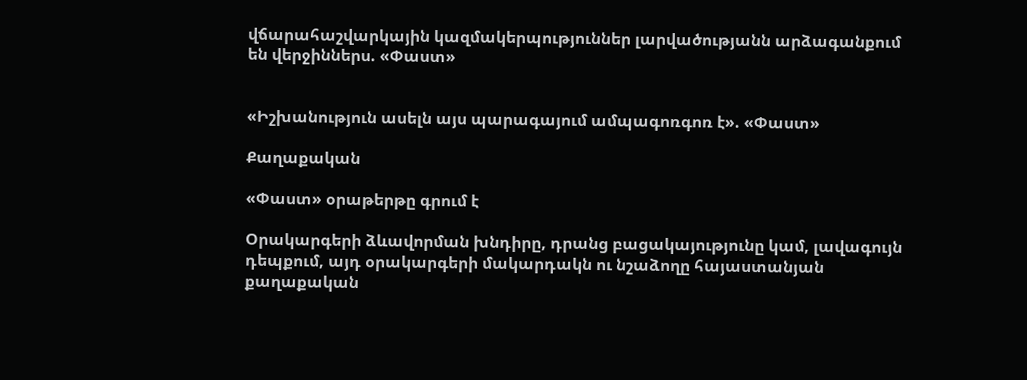վճարահաշվարկային կազմակերպություններ լարվածությանն արձագանքում են վերջիններս. «Փաստ»


«Իշխանություն ասելն այս պարագայում ամպագոռգոռ է». «Փաստ»

Քաղաքական

«Փաստ» օրաթերթը գրում է

Օրակարգերի ձևավորման խնդիրը, դրանց բացակայությունը կամ, լավագույն դեպքում, այդ օրակարգերի մակարդակն ու նշաձողը հայաստանյան քաղաքական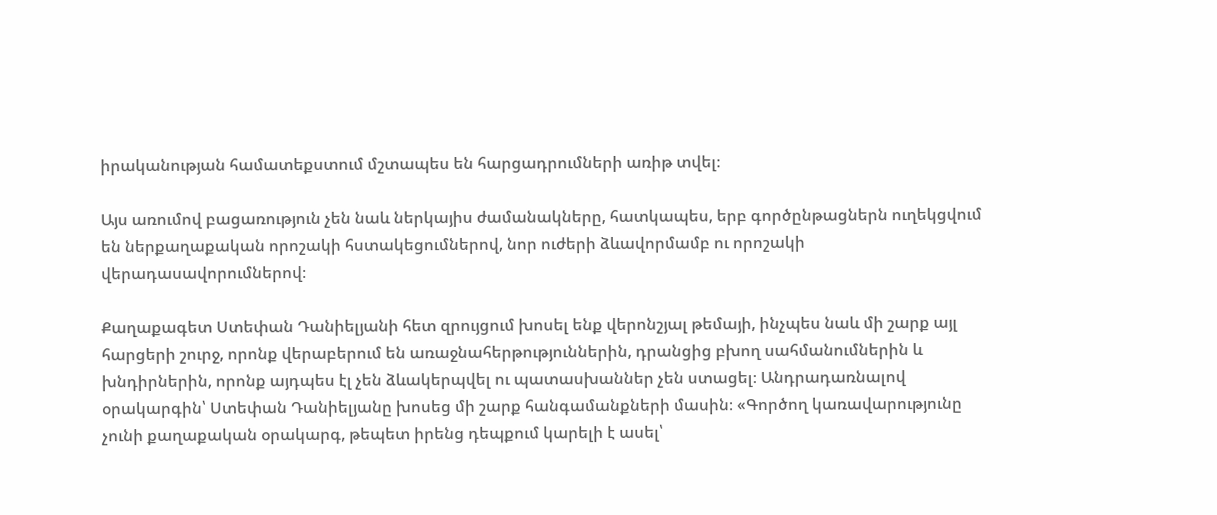իրականության համատեքստում մշտապես են հարցադրումների առիթ տվել։

Այս առումով բացառություն չեն նաև ներկայիս ժամանակները, հատկապես, երբ գործընթացներն ուղեկցվում են ներքաղաքական որոշակի հստակեցումներով, նոր ուժերի ձևավորմամբ ու որոշակի վերադասավորումներով։

Քաղաքագետ Ստեփան Դանիելյանի հետ զրույցում խոսել ենք վերոնշյալ թեմայի, ինչպես նաև մի շարք այլ հարցերի շուրջ, որոնք վերաբերում են առաջնահերթություններին, դրանցից բխող սահմանումներին և խնդիրներին, որոնք այդպես էլ չեն ձևակերպվել ու պատասխաններ չեն ստացել։ Անդրադառնալով օրակարգին՝ Ստեփան Դանիելյանը խոսեց մի շարք հանգամանքների մասին։ «Գործող կառավարությունը չունի քաղաքական օրակարգ, թեպետ իրենց դեպքում կարելի է ասել՝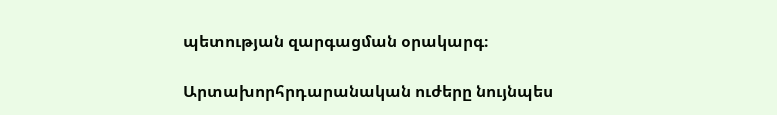պետության զարգացման օրակարգ։

Արտախորհրդարանական ուժերը նույնպես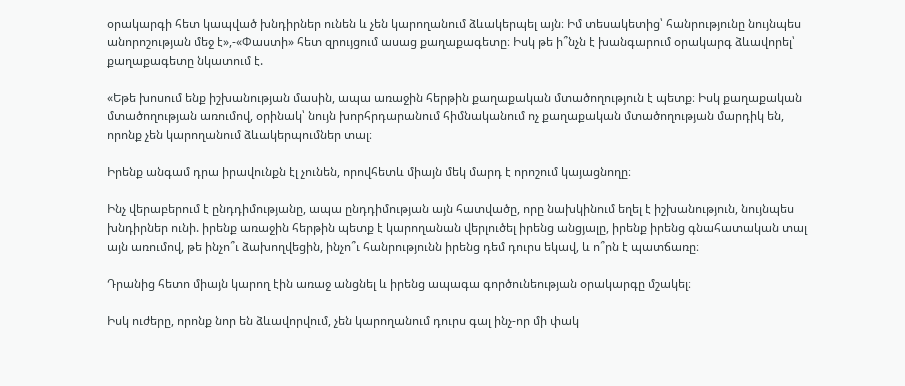օրակարգի հետ կապված խնդիրներ ունեն և չեն կարողանում ձևակերպել այն։ Իմ տեսակետից՝ հանրությունը նույնպես անորոշության մեջ է»,-«Փաստի» հետ զրույցում ասաց քաղաքագետը։ Իսկ թե ի՞նչն է խանգարում օրակարգ ձևավորել՝ քաղաքագետը նկատում է.

«Եթե խոսում ենք իշխանության մասին, ապա առաջին հերթին քաղաքական մտածողություն է պետք։ Իսկ քաղաքական մտածողության առումով, օրինակ՝ նույն խորհրդարանում հիմնականում ոչ քաղաքական մտածողության մարդիկ են, որոնք չեն կարողանում ձևակերպումներ տալ։

Իրենք անգամ դրա իրավունքն էլ չունեն, որովհետև միայն մեկ մարդ է որոշում կայացնողը։

Ինչ վերաբերում է ընդդիմությանը, ապա ընդդիմության այն հատվածը, որը նախկինում եղել է իշխանություն, նույնպես խնդիրներ ունի. իրենք առաջին հերթին պետք է կարողանան վերլուծել իրենց անցյալը, իրենք իրենց գնահատական տալ այն առումով, թե ինչո՞ւ ձախողվեցին, ինչո՞ւ հանրությունն իրենց դեմ դուրս եկավ, և ո՞րն է պատճառը։

Դրանից հետո միայն կարող էին առաջ անցնել և իրենց ապագա գործունեության օրակարգը մշակել։

Իսկ ուժերը, որոնք նոր են ձևավորվում, չեն կարողանում դուրս գալ ինչ-որ մի փակ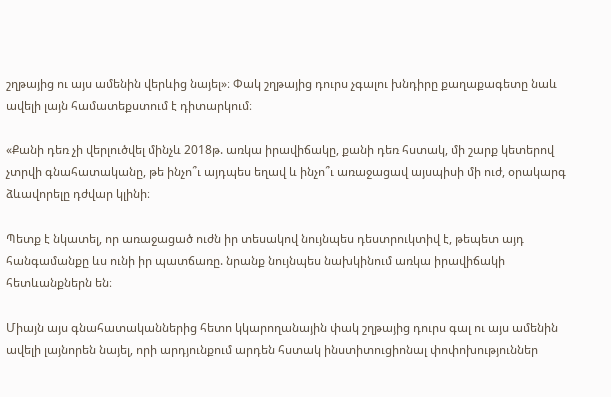շղթայից ու այս ամենին վերևից նայել»։ Փակ շղթայից դուրս չգալու խնդիրը քաղաքագետը նաև ավելի լայն համատեքստում է դիտարկում։

«Քանի դեռ չի վերլուծվել մինչև 2018թ. առկա իրավիճակը, քանի դեռ հստակ, մի շարք կետերով չտրվի գնահատականը, թե ինչո՞ւ այդպես եղավ և ինչո՞ւ առաջացավ այսպիսի մի ուժ, օրակարգ ձևավորելը դժվար կլինի։

Պետք է նկատել, որ առաջացած ուժն իր տեսակով նույնպես դեստրուկտիվ է, թեպետ այդ հանգամանքը ևս ունի իր պատճառը. նրանք նույնպես նախկինում առկա իրավիճակի հետևանքներն են։

Միայն այս գնահատականներից հետո կկարողանային փակ շղթայից դուրս գալ ու այս ամենին ավելի լայնորեն նայել, որի արդյունքում արդեն հստակ ինստիտուցիոնալ փոփոխություններ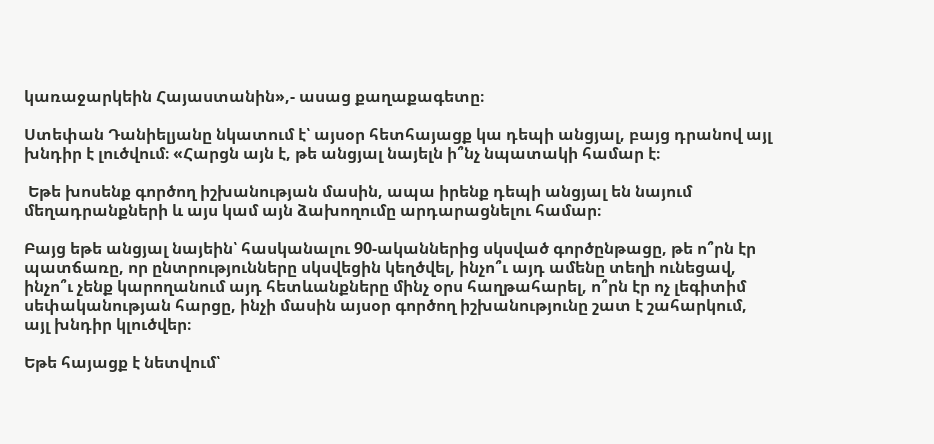կառաջարկեին Հայաստանին»,- ասաց քաղաքագետը։

Ստեփան Դանիելյանը նկատում է՝ այսօր հետհայացք կա դեպի անցյալ, բայց դրանով այլ խնդիր է լուծվում։ «Հարցն այն է, թե անցյալ նայելն ի՞նչ նպատակի համար է։

 Եթե խոսենք գործող իշխանության մասին, ապա իրենք դեպի անցյալ են նայում մեղադրանքների և այս կամ այն ձախողումը արդարացնելու համար։

Բայց եթե անցյալ նայեին՝ հասկանալու 90-ականներից սկսված գործընթացը, թե ո՞րն էր պատճառը, որ ընտրությունները սկսվեցին կեղծվել, ինչո՞ւ այդ ամենը տեղի ունեցավ, ինչո՞ւ չենք կարողանում այդ հետևանքները մինչ օրս հաղթահարել, ո՞րն էր ոչ լեգիտիմ սեփականության հարցը, ինչի մասին այսօր գործող իշխանությունը շատ է շահարկում, այլ խնդիր կլուծվեր։

Եթե հայացք է նետվում՝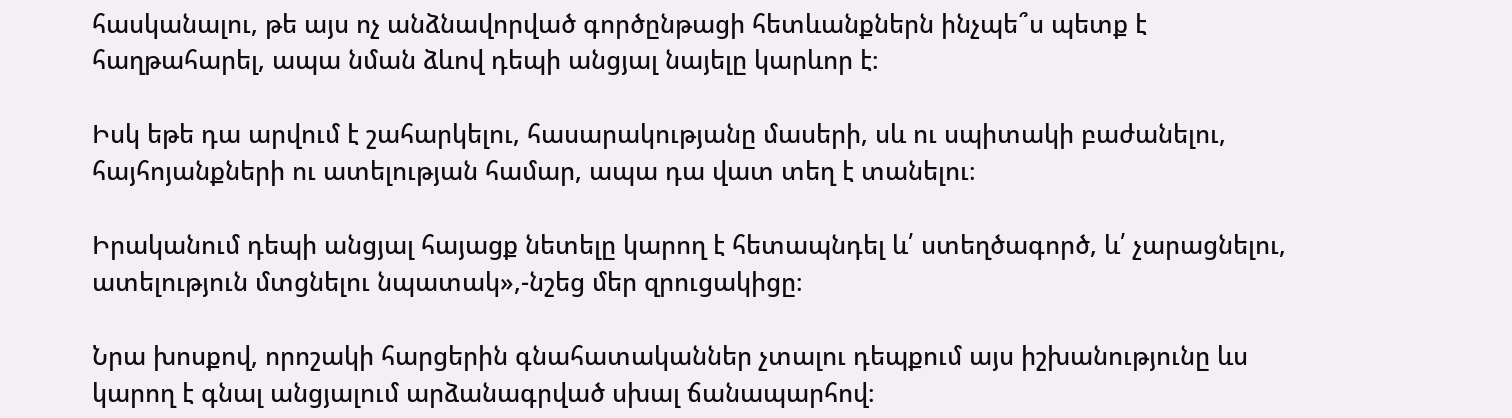հասկանալու, թե այս ոչ անձնավորված գործընթացի հետևանքներն ինչպե՞ս պետք է հաղթահարել, ապա նման ձևով դեպի անցյալ նայելը կարևոր է։

Իսկ եթե դա արվում է շահարկելու, հասարակությանը մասերի, սև ու սպիտակի բաժանելու, հայհոյանքների ու ատելության համար, ապա դա վատ տեղ է տանելու։

Իրականում դեպի անցյալ հայացք նետելը կարող է հետապնդել և՛ ստեղծագործ, և՛ չարացնելու, ատելություն մտցնելու նպատակ»,-նշեց մեր զրուցակիցը։

Նրա խոսքով, որոշակի հարցերին գնահատականներ չտալու դեպքում այս իշխանությունը ևս կարող է գնալ անցյալում արձանագրված սխալ ճանապարհով։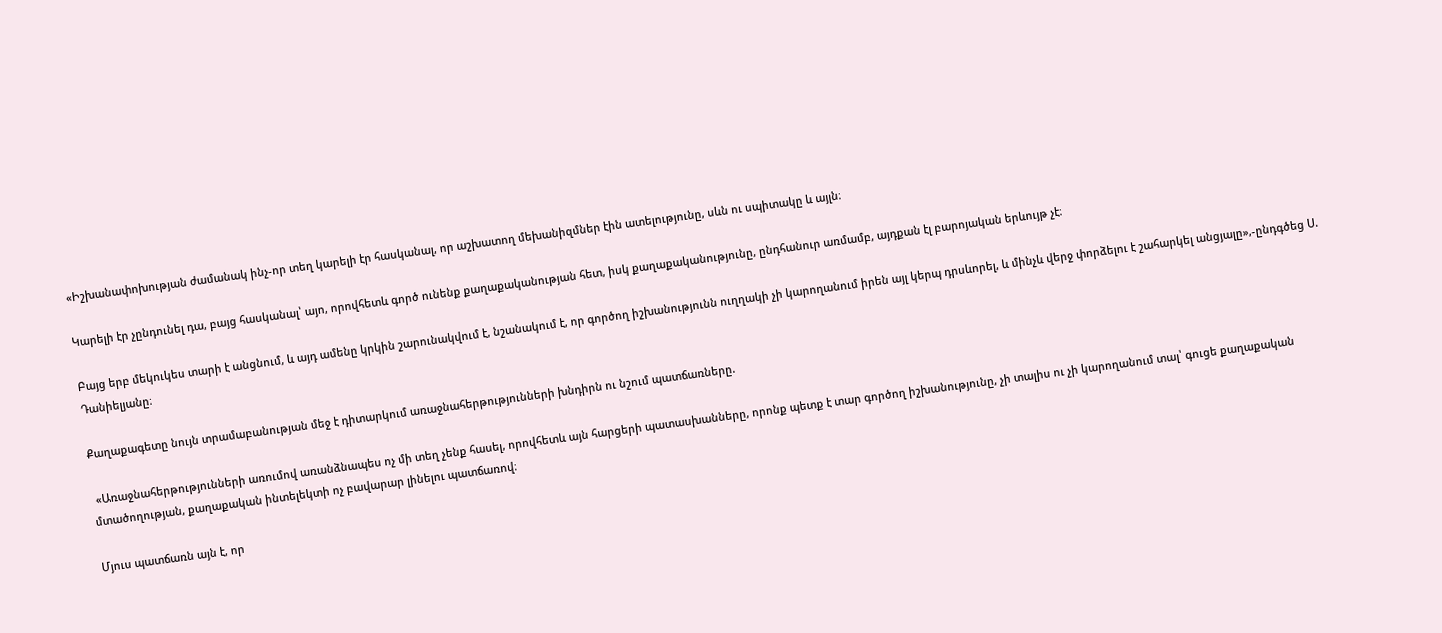«Իշխանափոխության ժամանակ ինչ-որ տեղ կարելի էր հասկանալ, որ աշխատող մեխանիզմներ էին ատելությունը, սևն ու սպիտակը և այլն։

Կարելի էր չընդունել դա, բայց հասկանալ՝ այո, որովհետև գործ ունենք քաղաքականության հետ, իսկ քաղաքականությունը, ընդհանուր առմամբ, այդքան էլ բարոյական երևույթ չէ։

Բայց երբ մեկուկես տարի է անցնում, և այդ ամենը կրկին շարունակվում է, նշանակում է, որ գործող իշխանությունն ուղղակի չի կարողանում իրեն այլ կերպ դրսևորել, և մինչև վերջ փորձելու է շահարկել անցյալը»,-ընդգծեց Ս. Դանիելյանը։

Քաղաքագետը նույն տրամաբանության մեջ է դիտարկում առաջնահերթությունների խնդիրն ու նշում պատճառները.

 «Առաջնահերթությունների առումով առանձնապես ոչ մի տեղ չենք հասել, որովհետև այն հարցերի պատասխանները, որոնք պետք է տար գործող իշխանությունը, չի տալիս ու չի կարողանում տալ՝ գուցե քաղաքական մտածողության, քաղաքական ինտելեկտի ոչ բավարար լինելու պատճառով։

Մյուս պատճառն այն է, որ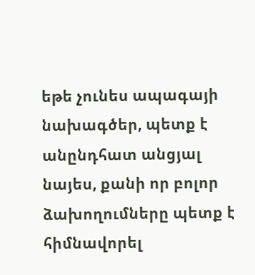եթե չունես ապագայի նախագծեր, պետք է անընդհատ անցյալ նայես, քանի որ բոլոր ձախողումները պետք է հիմնավորել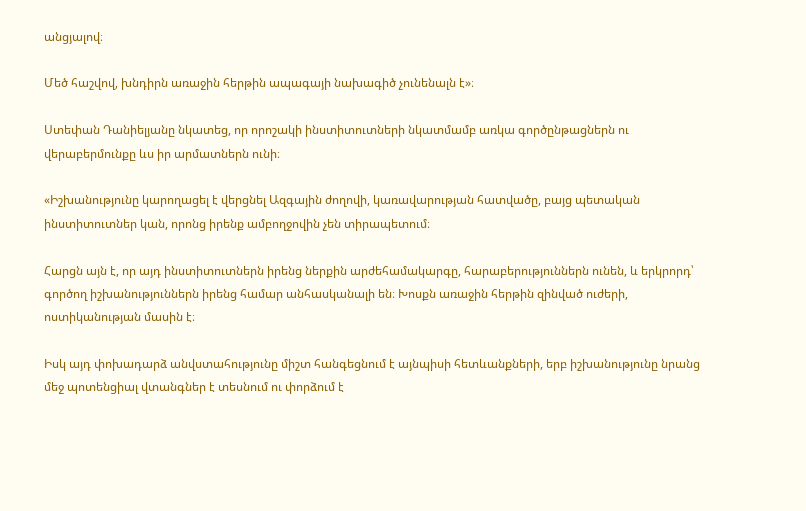անցյալով։

Մեծ հաշվով, խնդիրն առաջին հերթին ապագայի նախագիծ չունենալն է»։

Ստեփան Դանիելյանը նկատեց, որ որոշակի ինստիտուտների նկատմամբ առկա գործընթացներն ու վերաբերմունքը ևս իր արմատներն ունի։

«Իշխանությունը կարողացել է վերցնել Ազգային ժողովի, կառավարության հատվածը, բայց պետական ինստիտուտներ կան, որոնց իրենք ամբողջովին չեն տիրապետում։

Հարցն այն է, որ այդ ինստիտուտներն իրենց ներքին արժեհամակարգը, հարաբերություններն ունեն, և երկրորդ՝ գործող իշխանություններն իրենց համար անհասկանալի են։ Խոսքն առաջին հերթին զինված ուժերի, ոստիկանության մասին է։

Իսկ այդ փոխադարձ անվստահությունը միշտ հանգեցնում է այնպիսի հետևանքների, երբ իշխանությունը նրանց մեջ պոտենցիալ վտանգներ է տեսնում ու փորձում է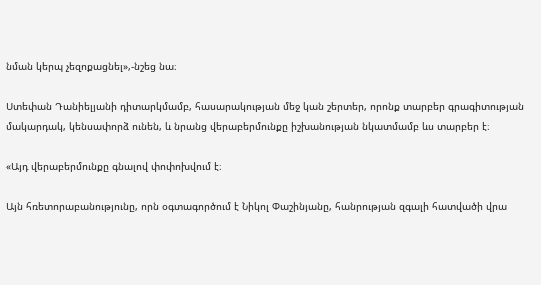նման կերպ չեզոքացնել»,-նշեց նա։

Ստեփան Դանիելյանի դիտարկմամբ, հասարակության մեջ կան շերտեր, որոնք տարբեր գրագիտության մակարդակ, կենսափորձ ունեն, և նրանց վերաբերմունքը իշխանության նկատմամբ ևս տարբեր է։

«Այդ վերաբերմունքը գնալով փոփոխվում է։

Այն հռետորաբանությունը, որն օգտագործում է Նիկոլ Փաշինյանը, հանրության զգալի հատվածի վրա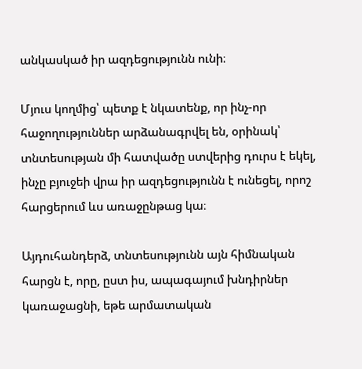անկասկած իր ազդեցությունն ունի։

Մյուս կողմից՝ պետք է նկատենք, որ ինչ-որ հաջողություններ արձանագրվել են, օրինակ՝ տնտեսության մի հատվածը ստվերից դուրս է եկել, ինչը բյուջեի վրա իր ազդեցությունն է ունեցել, որոշ հարցերում ևս առաջընթաց կա։

Այդուհանդերձ, տնտեսությունն այն հիմնական հարցն է, որը, ըստ իս, ապագայում խնդիրներ կառաջացնի, եթե արմատական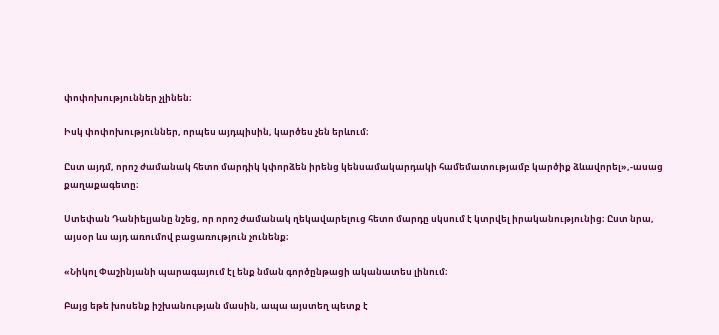փոփոխություններ չլինեն։

Իսկ փոփոխություններ, որպես այդպիսին, կարծես չեն երևում։

Ըստ այդմ, որոշ ժամանակ հետո մարդիկ կփորձեն իրենց կենսամակարդակի համեմատությամբ կարծիք ձևավորել»,-ասաց քաղաքագետը։

Ստեփան Դանիելյանը նշեց, որ որոշ ժամանակ ղեկավարելուց հետո մարդը սկսում է կտրվել իրականությունից։ Ըստ նրա, այսօր ևս այդ առումով բացառություն չունենք։

«Նիկոլ Փաշինյանի պարագայում էլ ենք նման գործընթացի ականատես լինում։

Բայց եթե խոսենք իշխանության մասին, ապա այստեղ պետք է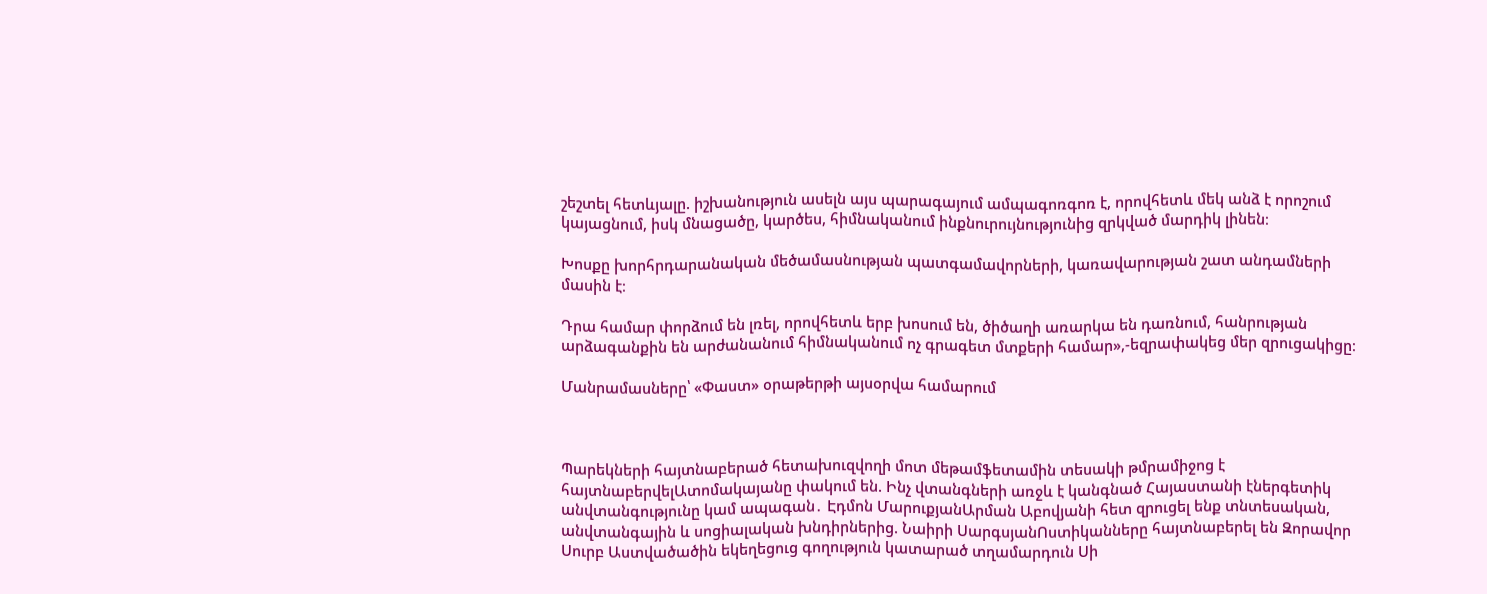շեշտել հետևյալը. իշխանություն ասելն այս պարագայում ամպագոռգոռ է, որովհետև մեկ անձ է որոշում կայացնում, իսկ մնացածը, կարծես, հիմնականում ինքնուրույնությունից զրկված մարդիկ լինեն։

Խոսքը խորհրդարանական մեծամասնության պատգամավորների, կառավարության շատ անդամների մասին է։

Դրա համար փորձում են լռել, որովհետև երբ խոսում են, ծիծաղի առարկա են դառնում, հանրության արձագանքին են արժանանում հիմնականում ոչ գրագետ մտքերի համար»,-եզրափակեց մեր զրուցակիցը։

Մանրամասները՝ «Փաստ» օրաթերթի այսօրվա համարում



Պարեկների հայտնաբերած հետախուզվողի մոտ մեթամֆետամին տեսակի թմրամիջոց է հայտնաբերվելԱտոմակայանը փակում են. Ինչ վտանգների առջև է կանգնած Հայաստանի էներգետիկ անվտանգությունը կամ ապագան․ Էդմոն ՄարուքյանԱրման Աբովյանի հետ զրուցել ենք տնտեսական, անվտանգային և սոցիալական խնդիրներից. Նաիրի ՍարգսյանՈստիկանները հայտնաբերել են Զորավոր Սուրբ Աստվածածին եկեղեցուց գողություն կատարած տղամարդուն Սի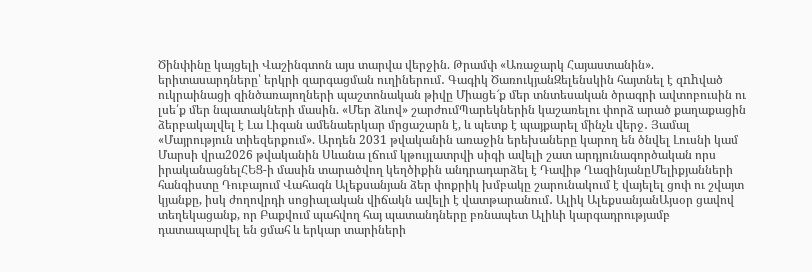Ծինփինը կայցելի Վաշինգտոն այս տարվա վերջին. Թրամփ «Առաջարկ Հայաստանին». երիտասարդները՝ երկրի զարգացման ուղիներում․ Գագիկ ԾառուկյանԶելենսկին հայտնել է զnhված ուկրաինացի զինծառայողների պաշտոնական թիվը Միացե՜ք մեր տնտեսական ծրագրի ավտոբուսին ու լսե՛ք մեր նպատակների մասին. «Մեր ձևով» շարժումՊարեկներին կաշառելու փորձ արած քաղաքացին ձերբակալվել է Լա Լիգան ամենաերկար մրցաշարն է, և պետք է պայքարել մինչև վերջ․ Յամալ «Մայրություն տիեզերքում». Արդեն 2031 թվականին առաջին երեխաները կարող են ծնվել Լուսնի կամ Մարսի վրա2026 թվականին Սևանա լճում կթույլատրվի սիգի ավելի շատ արդյունագործական որս իրականացնելՀԵՑ-ի մասին տարածվող կեղծիքին անդրադարձել է Դավիթ ՂազինյանըՄելիքյանների հանգիստը Դուբայում Վահագն Ալեքսանյան ձեր փոքրիկ խմբակը շարունակում է վայելել ցոփ ու շվայտ կյանքը, իսկ ժողովրդի սոցիալական վիճակն ավելի է վատթարանում․ Ալիկ ԱլեքսանյանԱյսօր ցավով տեղեկացանք, որ Բաքվում պահվող հայ պատանդները բռնապետ Ալիևի կարգադրությամբ դատապարվել են ցմահ և երկար տարիների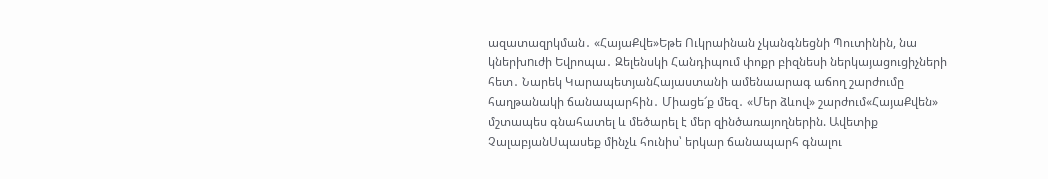ազատազրկման․ «ՀայաՔվե»Եթե Ուկրաինան չկանգնեցնի Պուտինին, նա կներխnւժի Եվրոպա․ Զելենսկի Հանդիպում փոքր բիզնեսի ներկայացուցիչների հետ․ Նարեկ ԿարապետյանՀայաստանի ամենաարագ աճող շարժումը հաղթանակի ճանապարհին․ Միացե՜ք մեզ․ «Մեր ձևով» շարժում«ՀայաՔվեն» մշտապես գնահատել և մեծարել է մեր զինծառայողներին. Ավետիք ՉալաբյանՍպասեք մինչև հունիս՝ երկար ճանապարհ գնալու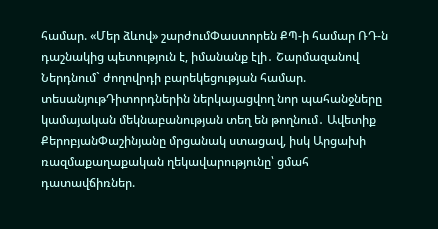համար. «Մեր ձևով» շարժումՓաստորեն ՔՊ-ի համար ՌԴ-ն դաշնակից պետություն է, իմանանք էլի․ Շարմազանով Ներդնում` ժողովրդի բարեկեցության համար. տեսանյութԴիտորդներին ներկայացվող նոր պահանջները կամայական մեկնաբանության տեղ են թողնում․ Ավետիք ՔերոբյանՓաշինյանը մրցանակ ստացավ, իսկ Արցախի ռազմաքաղաքական ղեկավարությունը՝ ցմահ դատավճիռներ.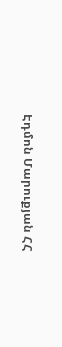Էդմոն Մարուքյան ՀՀ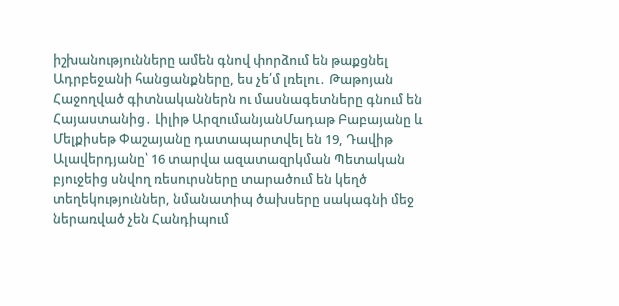իշխանությունները ամեն գնով փորձում են թաքցնել Ադրբեջանի հանցանքները, ես չե՛մ լռելու․ Թաթոյան Հաջողված գիտնականներն ու մասնագետները գնում են Հայաստանից․ Լիլիթ ԱրզումանյանՄադաթ Բաբայանը և Մելքիսեթ Փաշայանը դատապարտվել են 19, Դավիթ Ալավերդյանը՝ 16 տարվա ազատազրկման Պետական բյուջեից սնվող ռեսուրսները տարածում են կեղծ տեղեկություններ, նմանատիպ ծախսերը սակագնի մեջ ներառված չեն Հանդիպում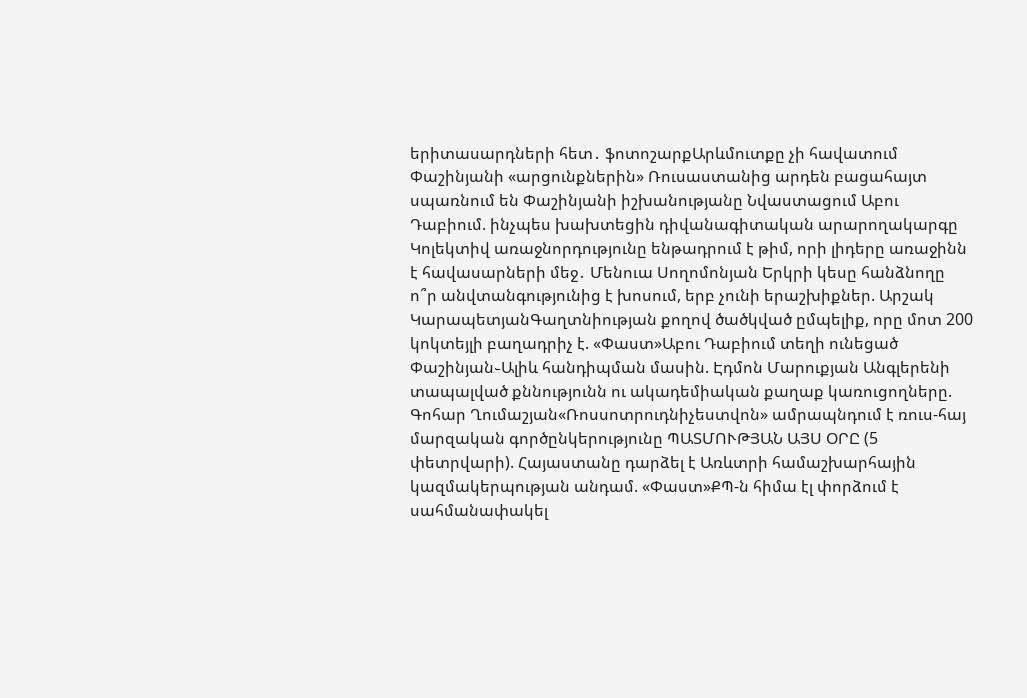երիտասարդների հետ․ ֆոտոշարքԱրևմուտքը չի հավատում Փաշինյանի «արցունքներին» Ռուսաստանից արդեն բացահայտ սպառնում են Փաշինյանի իշխանությանը Նվաստացում Աբու Դաբիում. ինչպես խախտեցին դիվանագիտական արարողակարգը Կոլեկտիվ առաջնորդությունը ենթադրում է թիմ, որի լիդերը առաջինն է հավասարների մեջ․ Մենուա Սողոմոնյան Երկրի կեսը հանձնողը ո՞ր անվտանգությունից է խոսում, երբ չունի երաշխիքներ. Արշակ ԿարապետյանԳաղտնիության քողով ծածկված ըմպելիք, որը մոտ 200 կոկտեյլի բաղադրիչ է. «Փաստ»Աբու Դաբիում տեղի ունեցած Փաշինյան֊Ալիև հանդիպման մասին. Էդմոն Մարուքյան Անգլերենի տապալված քննությունն ու ակադեմիական քաղաք կառուցողները. Գոհար Ղումաշյան«Ռոսսոտրուդնիչեստվոն» ամրապնդում է ռուս-հայ մարզական գործընկերությունը ՊԱՏՄՈՒԹՅԱՆ ԱՅՍ ՕՐԸ (5 փետրվարի). Հայաստանը դարձել է Առևտրի համաշխարհային կազմակերպության անդամ. «Փաստ»ՔՊ-ն հիմա էլ փորձում է սահմանափակել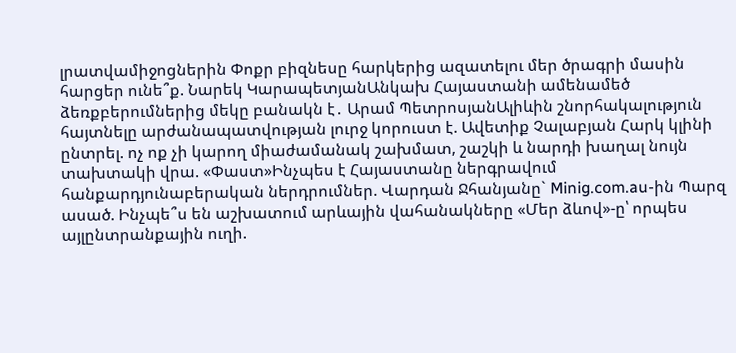լրատվամիջոցներին Փոքր բիզնեսը հարկերից ազատելու մեր ծրագրի մասին հարցեր ունե՞ք. Նարեկ ԿարապետյանԱնկախ Հայաստանի ամենամեծ ձեռքբերումներից մեկը բանակն է․ Արամ ՊետրոսյանԱլիևին շնորհակալություն հայտնելը արժանապատվության լուրջ կորուստ է. Ավետիք Չալաբյան Հարկ կլինի ընտրել. ոչ ոք չի կարող միաժամանակ շախմատ, շաշկի և նարդի խաղալ նույն տախտակի վրա. «Փաստ»Ինչպես է Հայաստանը ներգրավում հանքարդյունաբերական ներդրումներ. Վարդան Ջհանյանը` Minig.com.au-ին Պարզ ասած. Ինչպե՞ս են աշխատում արևային վահանակները «Մեր ձևով»-ը՝ որպես այլընտրանքային ուղի.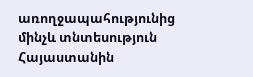առողջապահությունից մինչև տնտեսություն Հայաստանին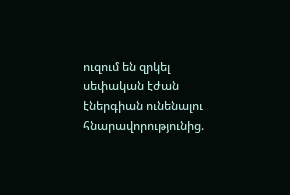ուզում են զրկել սեփական էժան էներգիան ունենալու հնարավորությունից.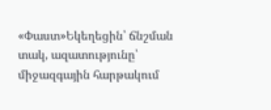«Փաստ»Եկեղեցին՝ ճնշման տակ, ազատությունը՝ միջազգային հարթակում